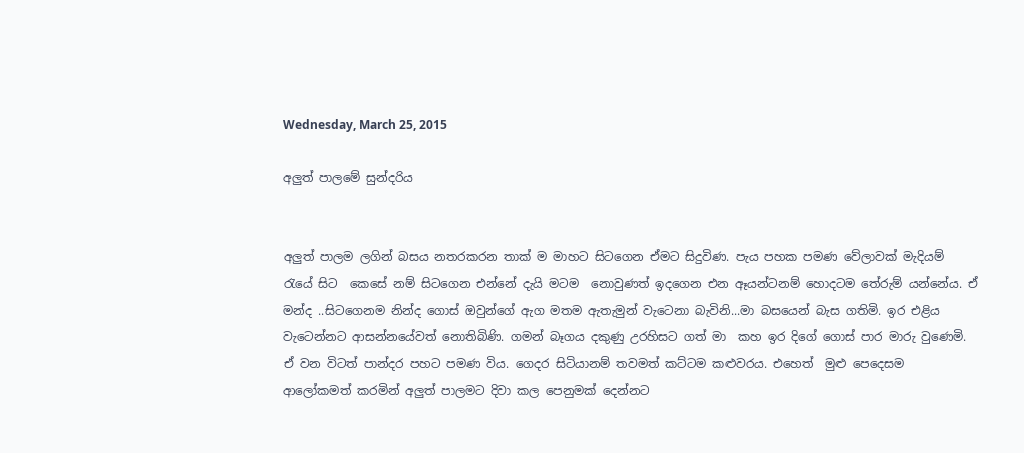Wednesday, March 25, 2015

අලුත් පාලමේ සුන්දරිය


අලුත් පාලම ලගින් බසය නතරකරන තාක් ම මාහට සිටගෙන ඒමට සිදුවිණ. පැය පහක පමණ වේලාවක් මැදියම් රැයේ සිට  කෙසේ නම් සිටගෙන එන්නේ දැයි මටම  නොවුණත් ඉදගෙන එන ඈයන්ටනම් හොදටම තේරුම් යන්නේය. ඒ මන්ද ..සිටගෙනම නින්ද ගොස් ඔවුන්ගේ ඇග මතම ඇතැමුන් වැටෙනා බැවිනි...මා බසයෙන් බැස ගතිමි. ඉර එළිය වැටෙන්නට ආසන්නයේවත් නොතිබිණි. ගමන් බෑගය දකුණු උරහිසට ගත් මා  කහ ඉර දිගේ ගොස් පාර මාරු වුණෙමි. ඒ වන විටත් පාන්දර පහට පමණ විය. ගෙදර සිටියානම් තවමත් කට්ටම කළුවරය. එහෙත්  මුළු පෙදෙසම ආලෝකමත් කරමින් අලුත් පාලමට දිවා කල පෙනුමක් දෙන්නට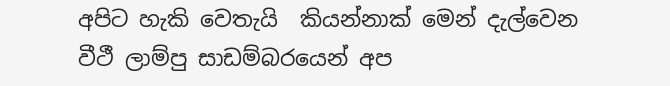අපිට හැකි වෙතැයි  කියන්නාක් මෙන් දැල්වෙන වීථී ලාම්පු සාඩම්බරයෙන් අප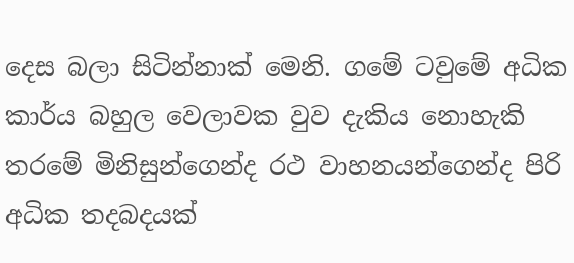දෙස බලා සිටින්නාක් මෙනි. ගමේ ටවුමේ අධික කාර්ය බහුල වෙලාවක වුව දැකිය නොහැකි තරමේ මිනිසුන්ගෙන්ද රථ වාහනයන්ගෙන්ද පිරි අධික තදබදයක්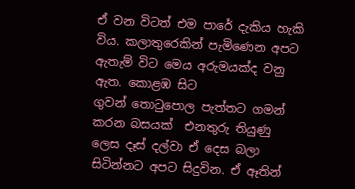ඒ වන විටත් එම පාරේ දැකිය හැකි විය. කලාතුරෙකින් පැමිණෙන අපට ඇතැම් විට මෙය අරුමයක්ද වනු ඇත. කොළඹ සිට ගුවන් ‍තොටුපොල පැත්තට ගමන් කරන බසයක්  එනතුරු තියුණු ලෙස දෑස් දල්වා ඒ දෙස බලා සිටින්නට අපට සිදුවින. ඒ ඈතින්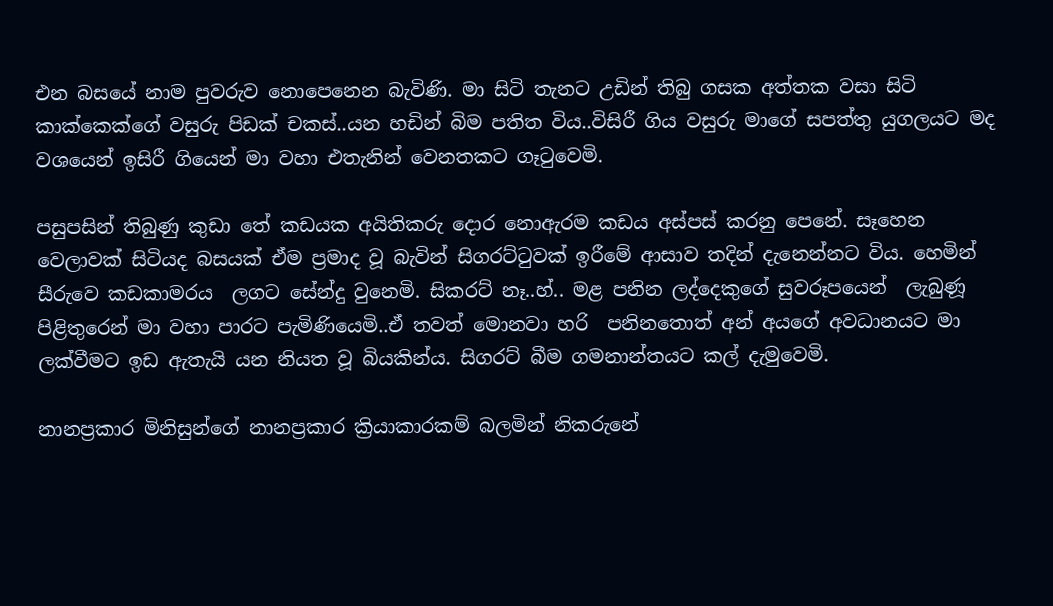එන බසයේ නාම පුවරුව නොපෙනෙන බැවිණි. මා සිටි තැනට උඩින් තිබු ගසක අත්තක වසා සිටි කාක්කෙක්ගේ වසුරු පිඩක් චකස්..යන හඩින් බිම පතිත විය..විසිරී ගිය වසුරු මාගේ සපත්තු යුගලයට මද වශයෙන් ඉසිරී ගියෙන් මා වහා එතැනින් වෙනතකට ගෑටුවෙමි.

පසුපසින් තිබුණු කුඩා තේ කඩයක අයිතිකරු දොර නොඇරම කඩය අස්පස් කරනු පෙනේ. සෑහෙන වෙලාවක් සිටියද බසයක් ඒම ප්‍රමාද වූ බැවින් සිගරට්ටුවක් ඉරීමේ ආසාව තදින් දැනෙන්නට විය. හෙමින් සීරුවෙ කඩකාමරය  ලගට සේන්දු වුනෙමි. සිකරට් නෑ..හ්.. මළ පනින ලද්දෙකුගේ සුවරූපයෙන්  ලැබුණූ පිළිතුරෙන් මා වහා පාරට පැමිණියෙමි..ඒ තවත් මොනවා හරි  පනිනතොත් අන් අයගේ අවධානයට මා ලක්වීමට ඉඩ ඇතැයි යන නියත වූ බියකින්ය. සිගරට් බීම ගමනාන්තයට කල් දැමුවෙමි.

නානප්‍රකාර මිනිසුන්ගේ නානප්‍රකාර ක්‍රියාකාරකම් බලමින් නිකරුනේ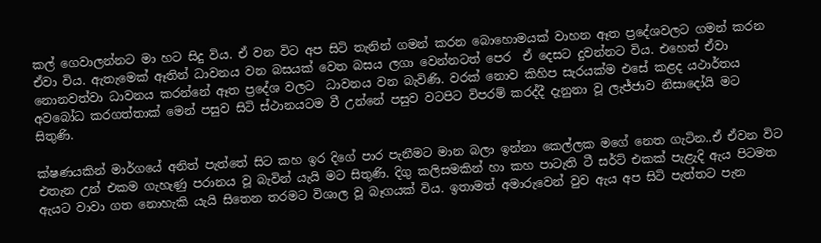කල් ගෙවාලන්නට මා හට සිදු විය. ඒ වන විට අප සිටි තැනින් ගමන් කරන බොහොමයක් වාහන ඈත ප්‍රදේශවලට ගමන් කරන ඒවා විය. ඇතැමෙක් ඈතින් ධාවනය වන බසයක් වෙත බසය ලගා ‍වෙන්නටත් පෙර  ඒ දෙසට දුවන්නට විය. එහෙත් ඒවා නොනවත්වා ධාවනය කරන්නේ ඈත ප්‍රදේශ වලට  ධාවනය වන බැවිණි. වරක් නොව කිහිප සැරයක්ම එසේ කළද යථාර්තය අවබෝධ කරගත්තාක් මෙන් පසුව සිටි ස්ථානයටම වී උන්නේ පසුව වටපිට විපරම් කරද්දී දැනුනා වූ ලැජ්ජාව නිසාදෝයි මට සිතුණි.

ක්ෂණයකින් මාර්ගයේ අනිත් පැත්තේ සිට කහ ඉර දිගේ පාර පැනීමට මාන බලා ඉන්නා කෙල්ලක මගේ නෙත ගැටින..ඒ ඒවන විට එතැන උන් එකම ගැහැණු පරානය වූ බැවින් යැයි මට සිතුණි. දිගු කලිසමකින් හා කහ පාටැති ටී සර්ට් එකක් පැළැදි ඇය පිටමත  ඇයට වාවා ගත නොහැකි යැයි සිතෙන තරමට විශාල වූ බෑගයක් විය. ඉතාමත් අමාරුවෙන් වුව ඇය අප සිටි පැත්තට පැන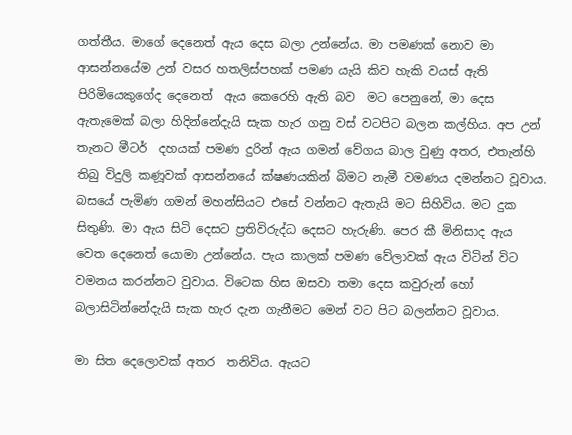ගත්තීය. මාගේ දෙනෙත් ඇය දෙස බලා උන්නේය. මා පමණක් නොව මා ආසන්නයේම උන් වසර හතලිස්පහක් පමණ යැයි කිව හැකි වයස් ඇති පිරිමියෙකුගේද දෙනෙත්  ඇය කෙරෙහි ඇති බව  මට පෙනුනේ, මා දෙස ඇතැමෙක් බලා හිදින්නේදැයි සැක හැර ගනු වස් වටපිට බලන කල්හිය. අප උන් තැනට මීටර්  දහයක් පමණ දුරින් ඇය ගමන් වේගය බාල වුණු අතර, එතැන්හි තිබු විදුලි කණූවක් ආසන්නයේ ක්ෂණයකින් බිමට නැමී වමණය දමන්නට වූවාය. බසයේ පැමිණ ගමන් මහන්සියට එසේ වන්නට ඇතැයි මට සිහිවිය. මට දුක සිතුණි. මා ඇය සිටි දෙසට ප්‍රතිවිරුද්ධ දෙසට හැරුණි. පෙර කී මිනිසාද ඇය වෙත දෙනෙත් යොමා උන්නේය. පැය කාලක් පමණ වේලාවක් ඇය විටින් විට වමනය කරන්නට වුවාය. විටෙක හිස ඔසවා තමා දෙස කවුරුන් හෝ බලාසිටින්නේදැයි සැක හැර දැන ගැනීමට මෙන් වට පිට බලන්නට වූවාය.

මා සිත දෙලොවක් අතර  තනිවිය. ඇයට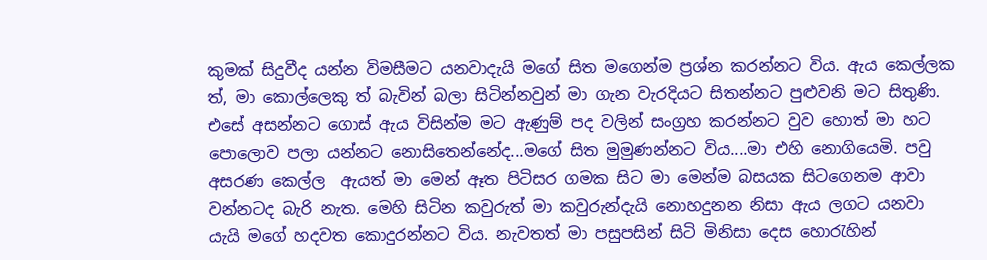කුමක් සිදුවීද යන්න විමසීමට යනවාදැයි මගේ සිත මගෙන්ම ප්‍රශ්න කරන්නට විය. ඇය කෙල්ලක ත්, මා කොල්ලෙකු ත් බැවින් බලා සිටින්නවුන් මා ගැන වැරදියට සිතන්නට පුළුවනි මට සිතුණි. එසේ අසන්නට ගොස් ඇය විසින්ම මට ඇණුම් පද වලින් සංග්‍රහ කරන්නට වුව හොත් මා හට පොලොව පලා යන්නට නොසිතෙන්නේද...මගේ සිත මුමුණන්නට විය....මා එහි නොගියෙමි. පවු අසරණ කෙල්ල  ඇයත් මා මෙන් ඈත පිටිසර ගමක සිට මා මෙන්ම බසයක සිටගෙනම ආවා වන්නටද බැරි නැත. මෙහි සිටින කවුරුත් මා කවුරුන්දැයි නොහදුනන නිසා ඇය ලගට යනවා යැයි මගේ හදවත කොදුරන්නට විය. නැවතත් මා පසුපසින් සිටි මිනිසා දෙස හොරැහින්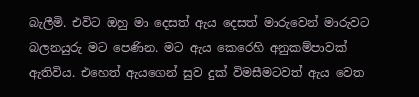බැලීමි. එවිට ඔහු මා දෙසත් ඇය දෙසත් මාරුවෙන් මාරුවට බලනයුරු මට පෙණින. මට ඇය කෙරෙහි අනුකම්පාවක් ඇතිවිය. එහෙත් ඇයගෙන් සුව දුක් විමසීමටවත් ඇය වෙත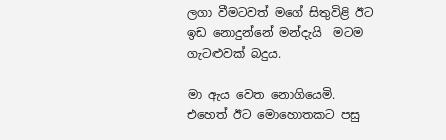ලගා වීමටවත් මගේ සිතුවිළි ඊට ඉඩ නොදුන්නේ මන්දැයි  මටම ගැටළුවක් බදුය.

මා ඇය වෙත නොගියෙමි. එහෙත් ඊට මොහොතකට පසු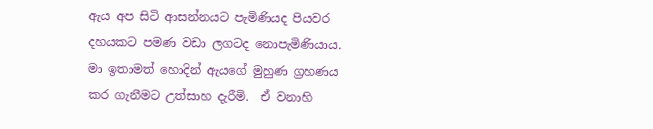ඇය අප සිටි ආසන්නයට පැමිණියද පියවර දහයකට පමණ වඩා ලගටද නොපැමිණියාය. මා ඉතාමත් හොදින් ඇයගේ මුහුණ ග්‍රහණය කර ගැනීමට උත්සාහ දැරීමි.  ඒ වනාහි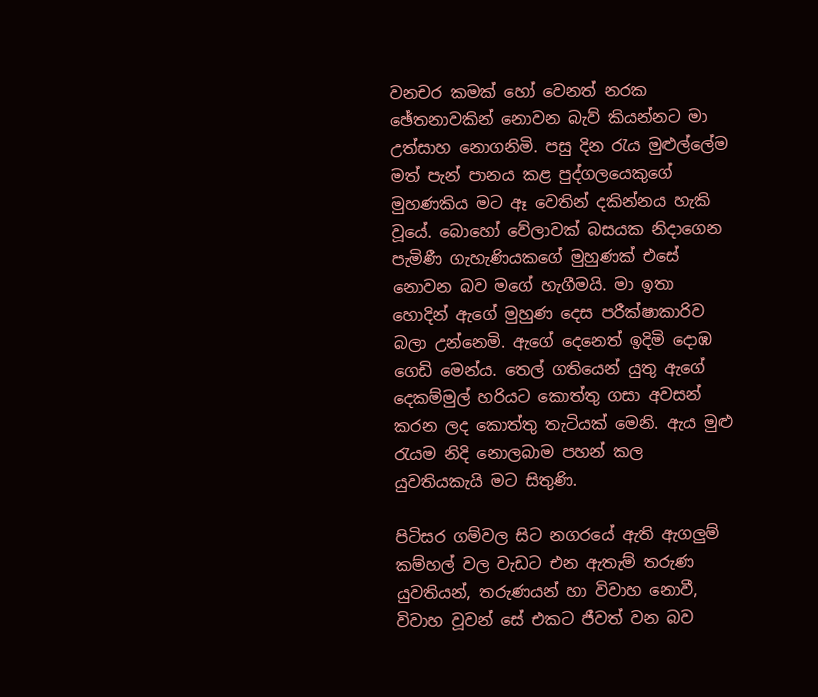වනචර කමක් හෝ වෙනත් නරක ඡේතනාවකින් නොවන බැව් කියන්නට මා උත්සාහ නොගනිමි. පසු දින රැය මුළුල්ලේම මත් පැන් පානය කළ පුද්ගලයෙකුගේ මුහණකිය මට ඈ වෙතින් දකින්නය හැකි වූයේ. බොහෝ වේලාවක් බසයක නිදාගෙන පැමිණී ගැහැණියකගේ මුහුණක් එසේ නොවන බව මගේ හැගීමයි. මා ඉතා හොදින් ඇගේ මුහුණ දෙස පරීක්ෂාකාරිව බලා උන්නෙමි. ඇගේ දෙනෙත් ඉදිමි දොඹ ගෙඩි මෙන්ය. තෙල් ගතියෙන් යුතු ඇගේ දෙකම්මුල් හරියට කොත්තු ගසා අවසන් කරන ලද කොත්තු තැටියක් මෙනි. ඇය මුළු රැයම නිදි නොලබාම පහන් කල යුවතියකැයි මට සිතුණි.

පිටිසර ගම්වල සිට නගරයේ ඇති ඇගලුම් කම්හල් වල වැඩට එන ඇතැම් තරුණ යුවතියන්, තරුණයන් හා විවාහ නොවී, විවාහ වූවන් සේ එකට ජීවත් වන බව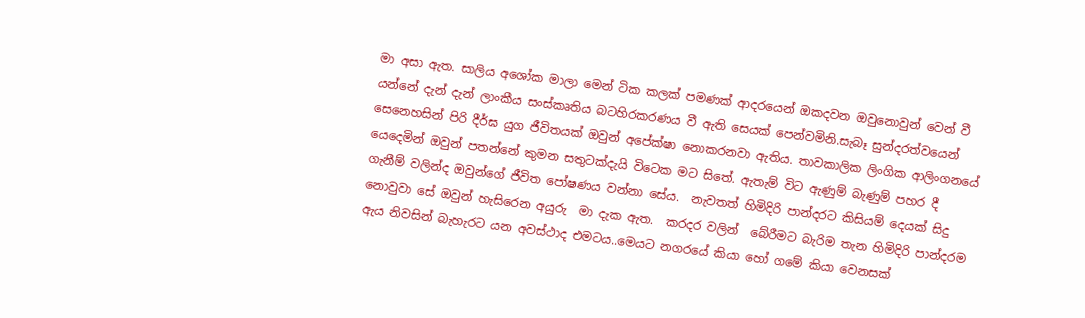මා අසා ඇත. සාලිය අශෝක මාලා මෙන් ටික කලක් පමණක් ආදරයෙන් ඔකදවන ඔවුනොවුන් වෙන් වී යන්නේ දැන් දැන් ලාංකීය සංස්කෘතිය බටහිරකරණය වී ඇති සෙයක් පෙන්වමිනි.සැබෑ සුන්දරත්වයෙන් සෙනෙහසින් පිරි දීර්ඝ යුග ජීවිතයක් ඔවුන් අපේක්ෂා නොකරනවා ඇතිය. තාවකාලික ලිංගික ආලිංගනයේ යෙදෙමින් ඔවුන් පතන්නේ කුමන සතුටක්දැයි විටෙක මට සිතේ. ඇතැම් විට ඇණුම් බැණුම් පහර දී ගැනීම් වලින්ද ඔවුන්ගේ ජීවිත පෝෂණය වන්නා සේය.  නැවතත් හිමිදිරි පාන්දරට කිසියම් දෙයක් ‍සිදු නොවුවා සේ ඔවුන් හැසිරෙන අයුරු  මා දැක ඇත.  කරදර වලින්  බේරීමට බැරිම තැන හිමිදිරි පාන්දරම ඇය නිවසින් බැහැරට යන අවස්ථාද එමටය..මෙයට නගරයේ කියා හෝ ගමේ කියා වෙනසක්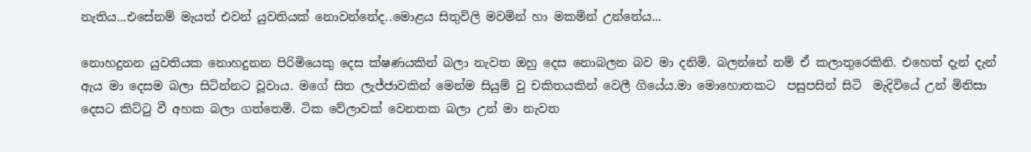නැතිය...එසේනම් මැයත් එවන් යුවතියක් නොවන්නේද..මොළය සිතුවිලි මවමින් හා මකමින් උන්නේය...

නොහදුනන යුවතියක නොහදුනන පිරිමියෙකු දෙස ක්ෂණයකින් බලා නැවත ඔහු දෙස නොබලන බව මා දනිමි. බලන්නේ නම් ඒ කලාතුරෙකිනි. එහෙත් දැන් දැන් ඇය මා දෙසම බලා සිටින්නට වූවාය. මගේ සිත ලැජ්ජාවකින් මෙන්ම සියුම් වු චකිතයකින් වෙලී ගියේය.මා මොහොතකට  පසුපසින් සිටි  මැදිවියේ උන් මිනිසා දෙසට කිට්ටු වී අහක බලා ගත්තෙමි. ටික වේලාවක් වෙනතක බලා උන් මා නැවත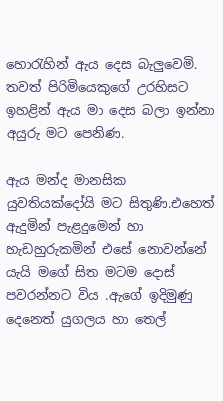හොරැහින් ඇය දෙස බැලුවෙමි. තවත් පිරිමියෙකුගේ උරහිසට ඉහළින් ඇය මා දෙස බලා ඉන්නා අයුරු මට පෙනිණ.

ඇය මන්ද මානසික යුවතියක්දෝයි මට සිතුණි.එහෙත් ඇදුමින් පැළදුමෙන් හා හැඩහුරුකමින් එසේ නොවන්නේ යැයි මගේ සිත මටම දොස් පවරන්නට විය .ඇගේ ඉදිමුණු දෙනෙත් යුගලය හා තෙල්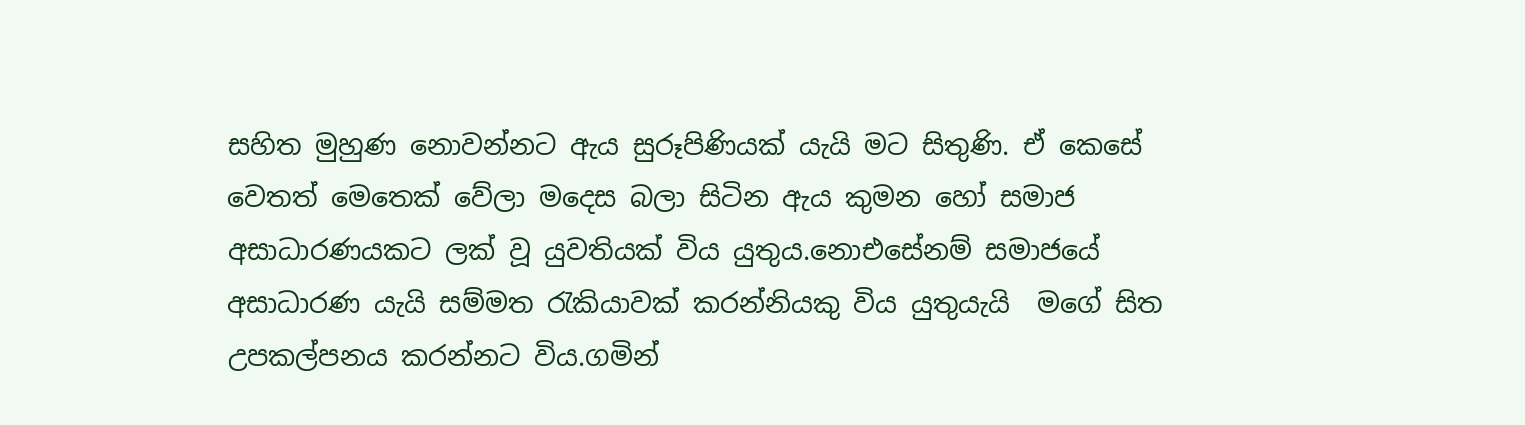සහිත මුහුණ නොවන්නට ඇය සුරූපිණියක් යැයි මට සිතුණි. ඒ කෙසේ වෙතත් මෙතෙක් වේලා මදෙස බලා සිටින ඇය කුමන හෝ සමාජ අසාධාරණයකට ලක් වූ යුවතියක් විය යුතුය.නොඑසේනම් සමාජයේ අසාධාරණ යැයි සම්මත රැකියාවක් කරන්නියකු විය යුතුයැයි  මගේ සිත උපකල්පනය කරන්නට විය.ගමින්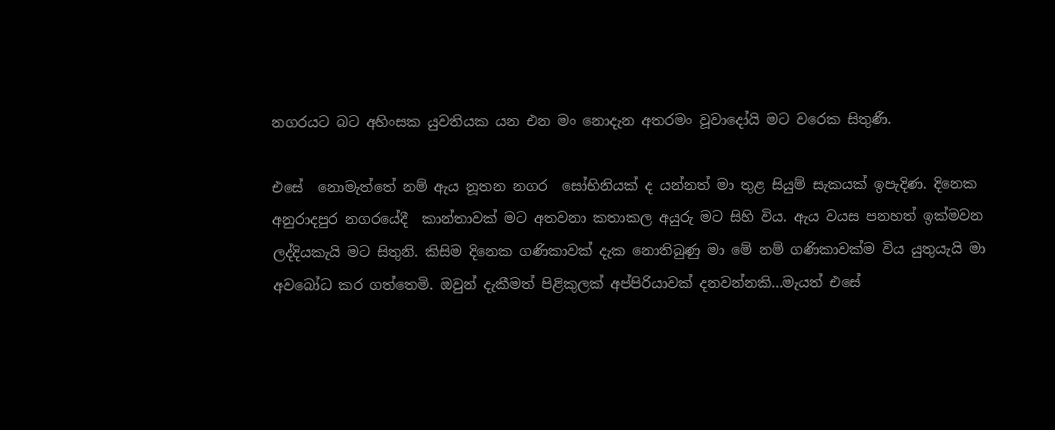නගරයට බට අහිංසක යුවතියක යන එන මං නොදැන අතරමං වූවාදෝයි මට වරෙක සිතුණී.

එසේ  නොමැත්තේ නම් ඇය නූතන නගර  සෝභිනියක් ද යන්නත් මා තුළ සියුම් සැකයක් ඉපැදිණ. දිනෙක අනුරාදපුර නගරයේදී  කාන්තාවක් මට අතවනා කතාකල අයුරු මට සිහි විය. ඇය වයස පනහත් ඉක්මවන ලද්දියකැයි මට සිතුනි. කිසිම දිනෙක ගණිකාවක් දැක නොතිබුණු මා මේ නම් ගණිකාවක්ම විය යුතුයැයි මා අවබෝධ කර ගත්තෙමි. ඔවුන් දැකීමත් පිළිකුලක් අප්පිරියාවක් දනවන්නකි...මැයත් එසේ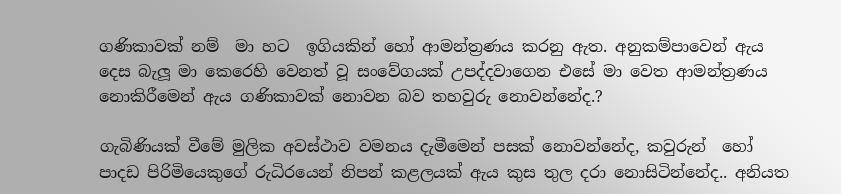ගණිකාවක් නම්  මා හට  ඉගියකින් හෝ ආමන්ත්‍රණය කරනු ඇත. අනුකම්පාවෙන් ඇය දෙස බැලූ මා කෙරෙහි වෙනත් වූ සංවේගයක් උපද්දවාගෙන එසේ මා වෙත ආමන්ත්‍රණය නොකිරීමෙන් ඇය ගණිකාවක් නොවන බව තහවුරු නොවන්නේද.?

ගැබිණියක් වීමේ මුලික අවස්ථාව වමනය දැමීමෙන් පසක් නොවන්නේද, කවුරුන්  හෝ පාදඩ පිරිමියෙකුගේ රුධිරයෙන් නිපන් කළලයක් ඇය කුස තුල දරා නොසිටින්නේද.. අනියත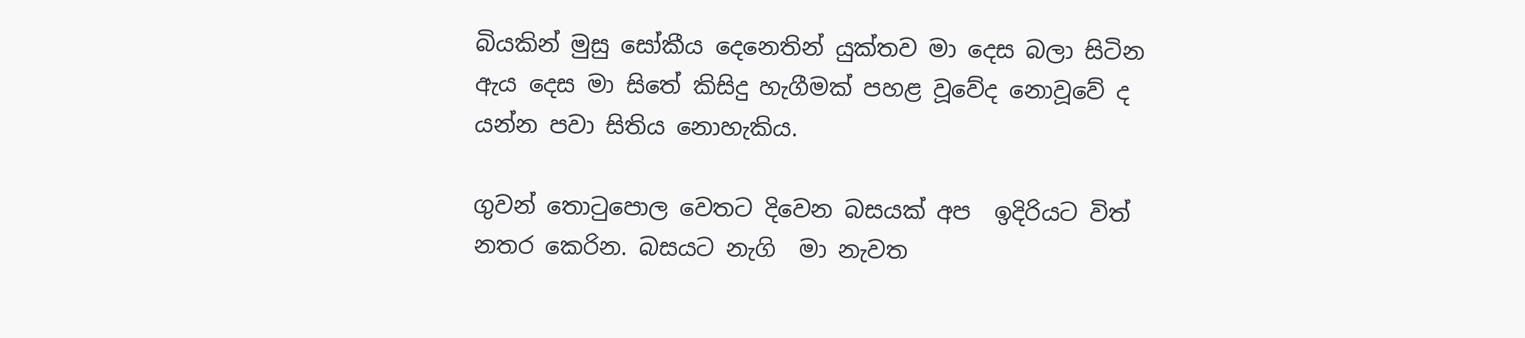බියකින් මුසු සෝකීය දෙනෙතින් යුක්තව මා දෙස බලා සිටින ඇය දෙස මා සිතේ කිසිදු හැගීමක් පහළ වූවේද නොවූවේ ද යන්න පවා සිතිය නොහැකිය.

ගුවන් තොටුපොල වෙතට දිවෙන බසයක් අප  ඉදිරියට විත් නතර කෙරින. බසයට නැගි  මා නැවත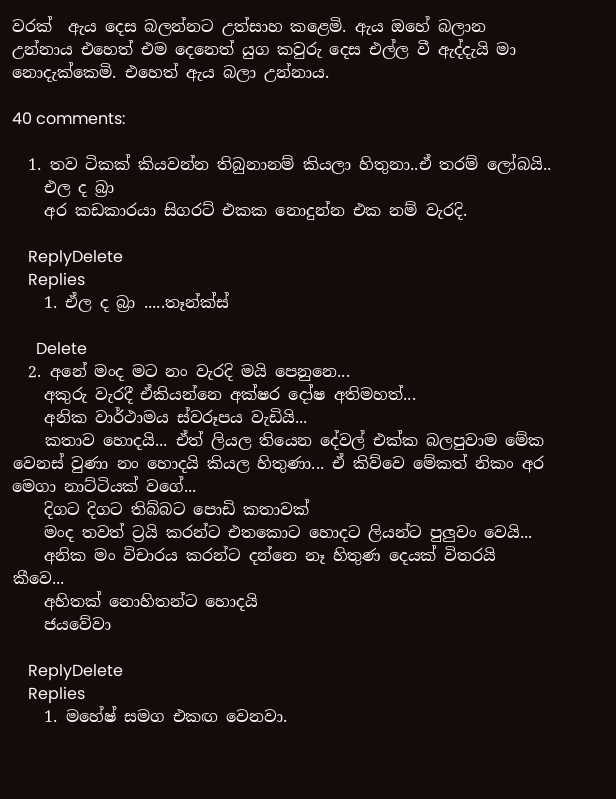වරක්  ඇය දෙස බලන්නට උත්සාහ කළෙමි. ඇය ඔහේ බලාන උන්නාය එහෙත් එම දෙනෙත් යුග කවුරු දෙස එල්ල වී ඇද්දැයි මා නොදැක්කෙමි. එහෙත් ඇය බලා උන්නාය.

40 comments:

  1. තව ටිකක් කියවන්න තිබුනානම් කියලා හිතුනා..ඒ තරම් ලෝබයි..
    එල ද බ්‍රා
    අර කඩකාරයා සිගරට් එකක නොදුන්න එක නම් වැරදි.

    ReplyDelete
    Replies
    1. ඒල ද බ්‍රා .....තෑන්ක්ස්

      Delete
  2. අනේ මංද මට නං වැරදි මයි පෙනුනෙ...
    අකුරු වැරදී ඒකියන්නෙ අක්ෂර දෝෂ අතිමහත්...
    අනික වාර්ථාමය ස්වරූපය වැඩියි...
    කතාව හොදයි... ඒත් ලියල තියෙන දේවල් එක්ක බලපුවාම මේක වෙනස් වුණා නං හොදයි කියල හිතුණා... ඒ කිව්වෙ මේකත් නිකං අර මෙගා නාට්ටියක් වගේ...
    දිගට දිගට තිබ්බට පොඩි කතාවක්
    මංද තවත් ට්‍රයි කරන්ට එතකොට හොදට ලියන්ට පුලුවං වෙයි...
    අනික මං විචාරය කරන්ට දන්නෙ නෑ හිතුණ දෙයක් විතරයි කීවෙ...
    අහිතක් නොහිතන්ට හොදයි
    ජයවේවා

    ReplyDelete
    Replies
    1. මහේෂ් සමග එකඟ වෙනවා.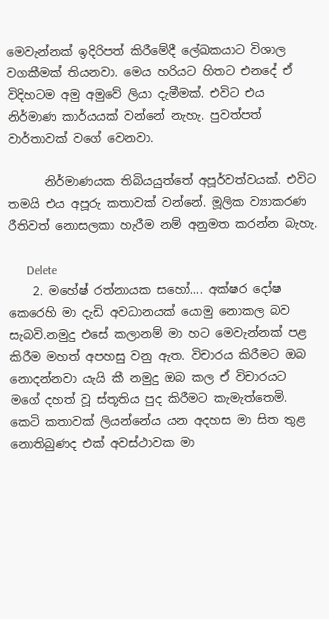මෙවැන්නක් ඉදිරිපත් කිරීමේදී ලේඛකයාට විශාල වගකීමක් තියනවා. මෙය හරියට හිතට එනදේ ඒ විදිහටම අමු අමුවේ ලියා දැමීමක්. එවිට එය නිර්මාණ කාර්යයක් වන්නේ නැහැ. පුවත්පත් වාර්තාවක් වගේ වෙනවා.

      නිර්මාණයක තිබියයුත්තේ අපූර්වත්වයක්. එවිට තමයි එය අපූරු කතාවක් වන්නේ. මූලික ව්‍යාකරණ රීතිවත් නොසලකා හැරීම නම් අනුමත කරන්න බැහැ.

      Delete
    2. මහේෂ් රත්නායක සහෝ.... අක්ෂර දෝෂ කෙරෙහි මා දැඩි අවධානයක් යොමු නොකල බව සැබවි.නමුදු එසේ කලානම් මා හට මෙවැන්නක් පළ කිරීම මහත් අපහසු වනු ඇත. විචාරය කිරීමට ඔබ නොදන්නවා යැයි කී නමුදු ඔබ කල ඒ විචාරයට මගේ දහත් වූ ස්තූතිය පුද කිරීමට කැමැත්තෙමි. කෙටි කතාවක් ලියන්නේය යන අදහස මා සිත තුළ නොතිබුණද එක් අවස්ථාවක මා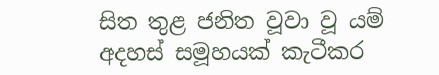සිත තුළ ජනිත වූවා වූ යම් අදහස් සමූහයක් කැටීකර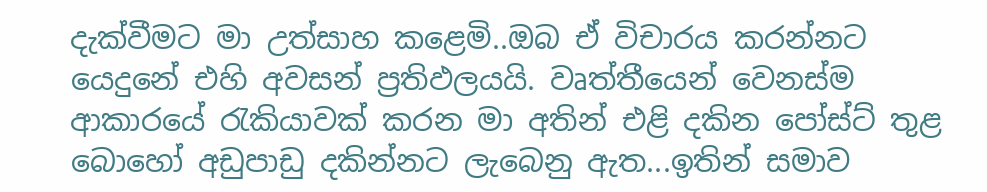දැක්වීමට මා උත්සාහ කළෙමි..ඔබ ඒ විචාරය කරන්නට යෙදුනේ එහි අවසන් ප්‍රතිඵලයයි. වෘත්තීයෙන් වෙනස්ම ආකාරයේ රැකියාවක් කරන මා අතින් එළි දකින පෝස්ට් තුළ බොහෝ අඩුපාඩු දකින්නට ලැබෙනු ඇත...ඉතින් සමාව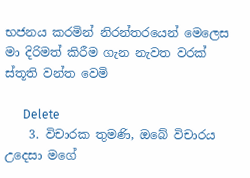භජනය කරමින් නිරන්තරයෙන් මෙලෙස මා දිරිමත් කිරීම ගැන නැවත වරක් ස්තූති වන්ත වෙමි

      Delete
    3. විචාරක තුමණි, ඔබේ විචාරය උදෙසා මගේ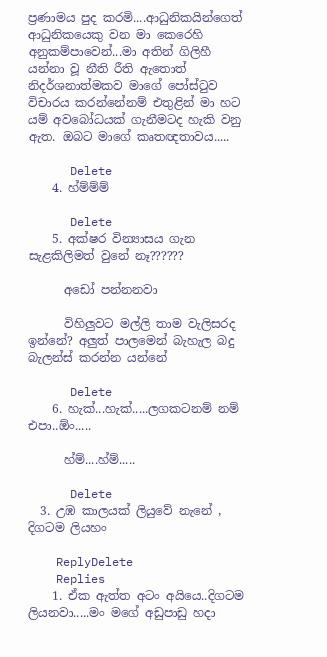ප්‍රණාමය පුද කරමි....ආධුනිකයින්ගෙත් ආධුනිකයෙකු වන මා කෙරෙහි අනුකම්පාවෙන්...මා අතින් ගිලිහී යන්නා වූ නීති රීති ඇතොත් නිදර්ශනාත්මකව මාගේ පෝස්ටුව විචාරය කරන්නේනම් එතුළින් මා හට යම් අවබෝධයක් ගැනීමටද හැකි වනු ඇත. ඔබට මාගේ කෘතඥතාවය.....

      Delete
    4. හ්ම්ම්ම්

      Delete
    5. අක්ෂර වින්‍යාසය ගැන සැළකිලිමත් වුනේ නෑ??????

      අඩෝ පන්නනවා

      විහිලුවට මල්ලි තාම වැලිසරද ඉන්නේ? අලුත් පාලමෙන් බැහැල බදු බැලන්ස් කරන්න යන්නේ

      Delete
    6. හැක්...හැක්.....ලගකටනම් නම් එපා..ඕං.....

      හ්ම්....හ්ම්.....

      Delete
  3. උඹ කාලයක් ලියුවේ නැනේ , දිගටම ලියහං

    ReplyDelete
    Replies
    1. ඒක ඇත්ත අටං අයියෙ..දිගටම ලියනවා.....මං මගේ අඩුපාඩු හදා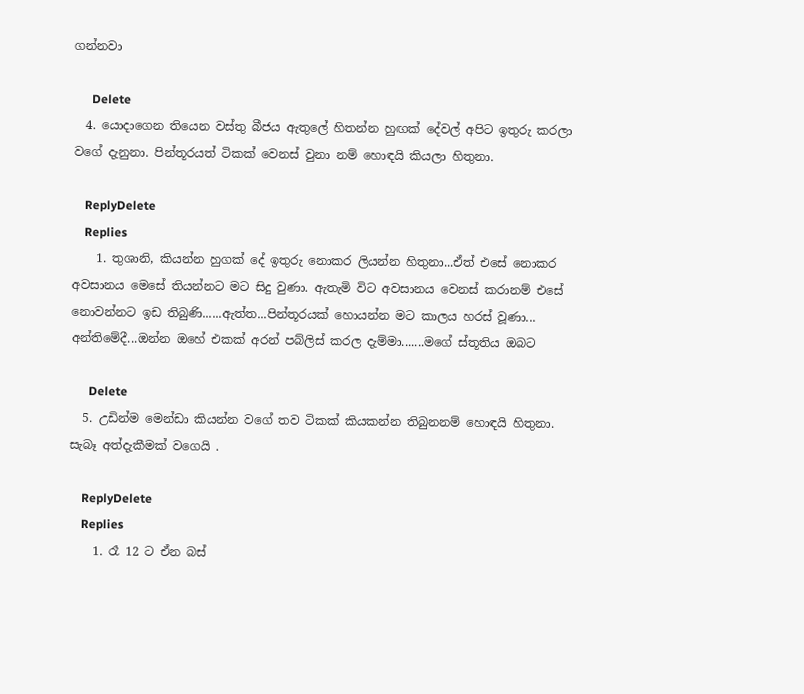ගන්නවා

      Delete
  4. යොදාගෙන තියෙන වස්තු බීජය ඇතුලේ හිතන්න හුඟක් දේවල් අපිට ඉතුරු කරලා වගේ දැනුනා. පින්තූරයත් ටිකක් වෙනස් වුනා නම් හොඳයි කියලා හිතුනා.

    ReplyDelete
    Replies
    1. තුශානි, කියන්න හුගක් දේ ඉතුරු නොකර ලියන්න හිතුනා...ඒත් එසේ නොකර අවසානය මෙසේ තියන්නට මට සිදු වුණා. ඇතැමි විට අවසානය වෙනස් කරානම් එසේ නොවන්නට ඉඩ තිබුණි......ඇත්ත...පින්තූරයක් හොයන්න මට කාලය හරස් වූණා... අන්තිමේදී...ඔන්න ඔහේ එකක් අරන් පබ්ලිස් කරල දැම්මා.......මගේ ස්තූතිය ඔබට

      Delete
  5. උඩින්ම මෙන්ඩා කියන්න වගේ තව ටිකක් කියකන්න තිබුනනම් හොඳයි හිතුනා. සැබෑ අත්දැකීමක් වගෙයි .

    ReplyDelete
    Replies
    1. රෑ 12 ට ඒන බස්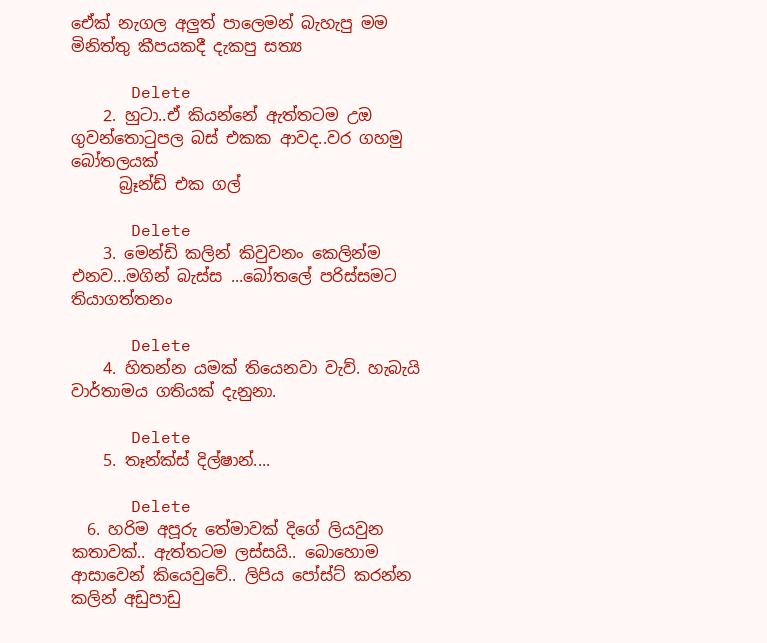ඒෙක් නැගල අලුත් පාලෙමන් බැහැපු මම මිනිත්තු කීපයකදී දැකපු සත්‍ය

      Delete
    2. හුටා..ඒ කියන්නේ ඇත්තටම උඔ ගුවන්තොටුපල බස් එකක ආවද..වර ගහමු බෝතලයක්
      බ්‍රෑන්ඩ් එක ගල්

      Delete
    3. මෙන්ඩි කලින් කිවුවනං කෙලින්ම එනව...මගින් බැස්ස ...බෝතලේ පරිස්සමට තියාගත්තනං

      Delete
    4. හිතන්න යමක් තියෙනවා වැව්. හැබැයි වාර්තාමය ගතියක් දැනුනා.

      Delete
    5. තෑන්ක්ස් දිල්ෂාන්....

      Delete
  6. හරිම අපූරු තේමාවක් දිගේ ලියවුන කතාවක්.. ඇත්තටම ලස්සයි.. බොහොම ආසාවෙන් කියෙවුවේ.. ලිපිය පෝස්ට් කරන්න කලින් අඩුපාඩු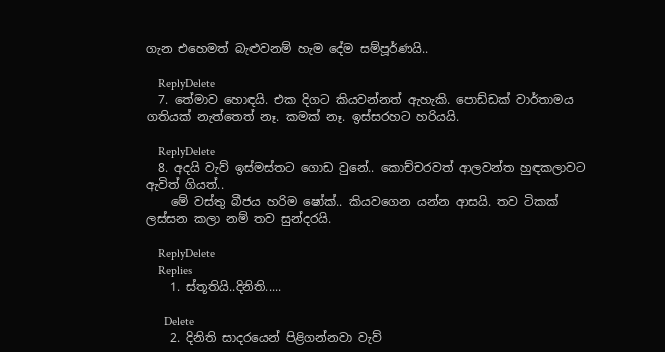ගැන එහෙමත් බැළුවනම් හැම දේම සම්පූර්ණයි..

    ReplyDelete
  7. තේමාව හොඳයි. එක දිගට කියවන්නත් ඇහැකි. පොඩ්ඩක් වාර්තාමය ගතියක් නැත්තෙත් නෑ. කමක් නෑ. ඉස්සරහට හරියයි.

    ReplyDelete
  8. අදයි වැව් ඉස්මස්තට ගොඩ වුනේ.. කොච්චරවත් ආලවන්ත හුඳකලාවට ඇවිත් ගියත්..
    මේ වස්තු බීජය හරිම ෂෝක්.. කියවගෙන යන්න ආසයි. තව ටිකක් ලස්සන කලා නම් තව සුන්දරයි.

    ReplyDelete
    Replies
    1. ස්තූතියි..දිනිති.....

      Delete
    2. දිනිති සාදරයෙන් පිළිගන්නවා වැව්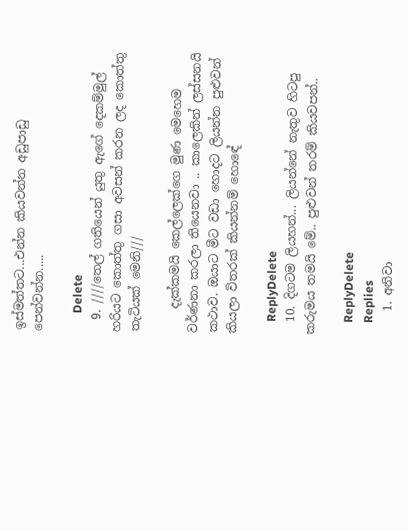ඉස්මත්තට...එන්න කියවන්න අඩුපාඩු පෙන්වන්න.....

      Delete
  9. ////තෙල් ගතියෙන් යුතු ඇගේ දෙකම්මුල් හරියට කොත්තු ගසා අවසන් කරන ලද කොත්තු තැටියක් මෙනි///

    දැක්කමයි කෙල්ලෙක්ගෙ මුණ මෙහෙම වර්ණනා කරලා තියෙනවා .. කාලෙකින් ලස්සනයි කථාව. ඔයාට මීට වඩා හොදට ලියන්න පුළුවන් කියලා විතරක් කියන්නම් හොඳේ

    ReplyDelete
  10. දිගටම ලියහන්... ලියන්නේ නැතුව හිටපු කරුමය තමයි මේ.. පුළුවන් තරම් කියවපන්..

    ReplyDelete
    Replies
    1. අනිවා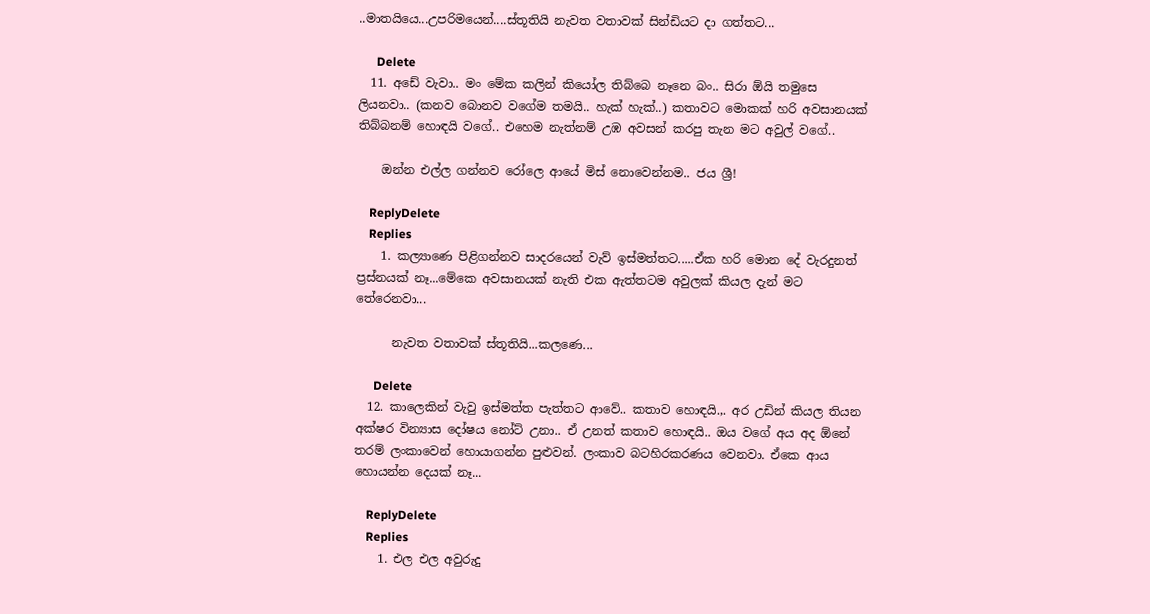..මාතයියෙ...උපරිමයෙන්....ස්තූතියි නැවත වතාවක් සින්ඩියට දා ගත්තට...

      Delete
  11. අඩේ වැවා.. මං මේක කලින් කියෝල තිබ්බෙ නෑනෙ බං.. සිරා ඕයි තමුසෙ ලියනවා.. (කනව බොනව වගේම තමයි.. හැක් හැක්..) කතාවට මොකක් හරි අවසානයක් තිබ්බනම් හොඳයි වගේ.. එහෙම නැත්නම් උඹ අවසන් කරපු තැන මට අවුල් වගේ..

    ඔන්න එල්ල ගන්නව රෝලෙ ආයේ මිස් නොවෙන්නම.. ජය ශ්‍රී!

    ReplyDelete
    Replies
    1. කල්‍යාණෙ පිළිගන්නව සාදරයෙන් වැව් ඉස්මත්තට.....ඒක හරි මොන දේ වැරදුනත් ප්‍රස්නයක් නෑ...මේකෙ අවසානයක් නැති එක ඇත්තටම අවුලක් කියල දැන් මට තේරෙනවා...

      නැවත වතාවක් ස්තූතියි...කලණෙ...

      Delete
  12. කාලෙකින් වැවු ඉස්මත්ත පැත්තට ආවේ.. කතාව හොඳයි.,. අර උඩින් කියල තියන අක්ෂර වින්‍යාස දෝෂය නෝට් උනා.. ඒ උනත් කතාව හොඳයි.. ඔය වගේ අය අද ඕනේ තරම් ලංකාවෙන් හොයාගන්න පුළුවන්. ලංකාව බටහිරකරණය වෙනවා. ඒකෙ ආය හොයන්න දෙයක් නෑ...

    ReplyDelete
    Replies
    1. එල එල අවුරුදු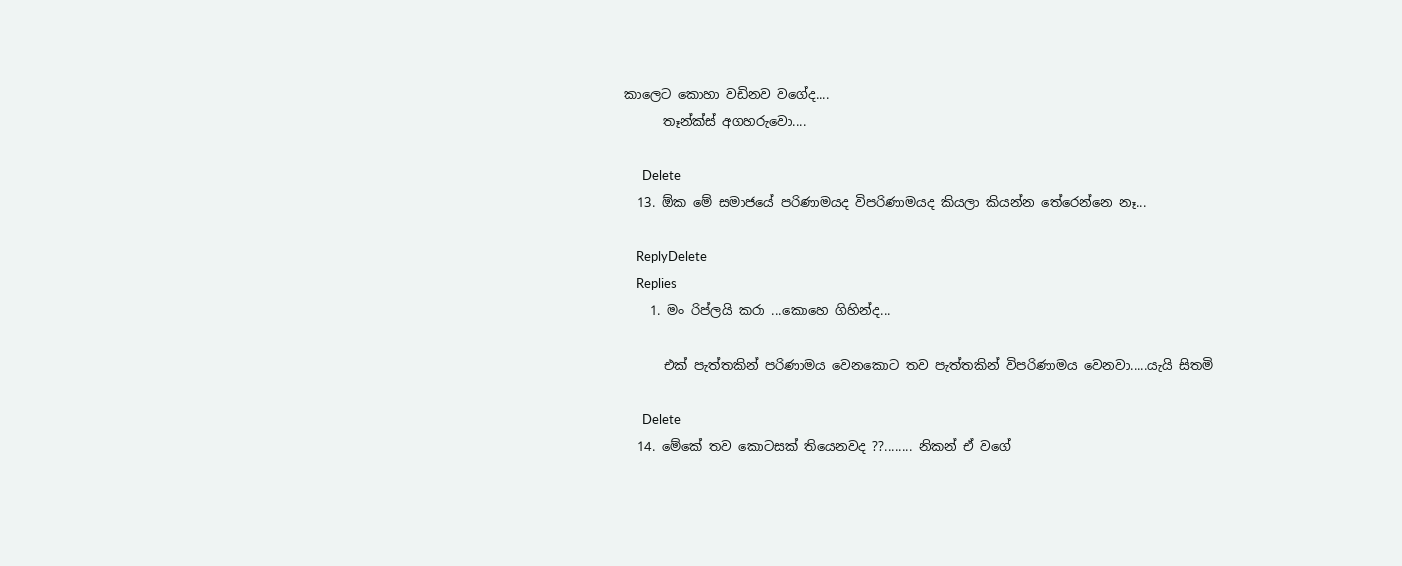කාලෙට කොහා වඩිනව වගේද....
      තෑන්ක්ස් අගහරුවො....

      Delete
  13. ඕක මේ සමාජයේ පරිණාමයද විපරිණාමයද කියලා කියන්න තේරෙන්නෙ නෑ...

    ReplyDelete
    Replies
    1. මං රිප්ලයි කරා ...කොහෙ ගිහින්ද...

      එක් පැත්තකින් පරිණාමය වෙනකොට තව පැත්තකින් විපරිණාමය වෙනවා.....යැයි සිතමි

      Delete
  14. මේකේ තව කොටසක් තියෙනවද ??........ නිකන් ඒ වගේ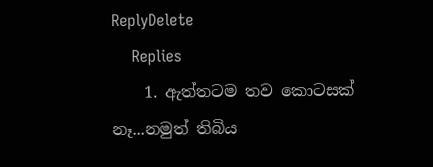ReplyDelete
    Replies
    1. ඇත්තටම තව කොටසක් නෑ...නමුත් තිබිය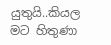යුතුයි..කියල මට හිතුණා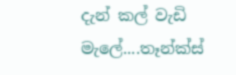දැන් කල් වැඩි මැලේ....තෑන්ක්ස්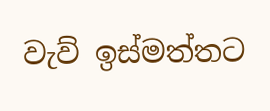වැව් ඉස්මත්තට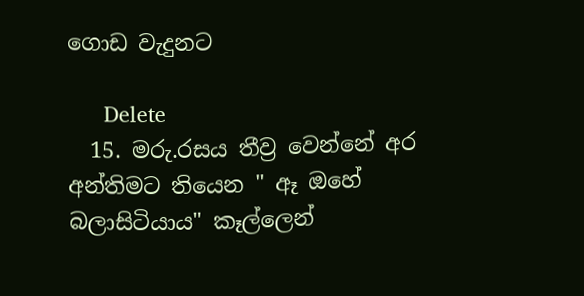ගොඩ වැදුනට

      Delete
  15. මරු.රසය තීව්‍ර වෙන්නේ අර අන්තිමට තියෙන " ඈ ඔහේ බලාසිටියාය" කෑල්ලෙන්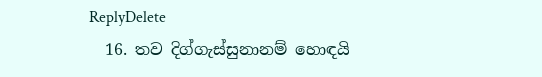ReplyDelete
  16. තව දිග්ගැස්සුනානම් හොඳයි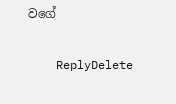වගේ

    ReplyDelete